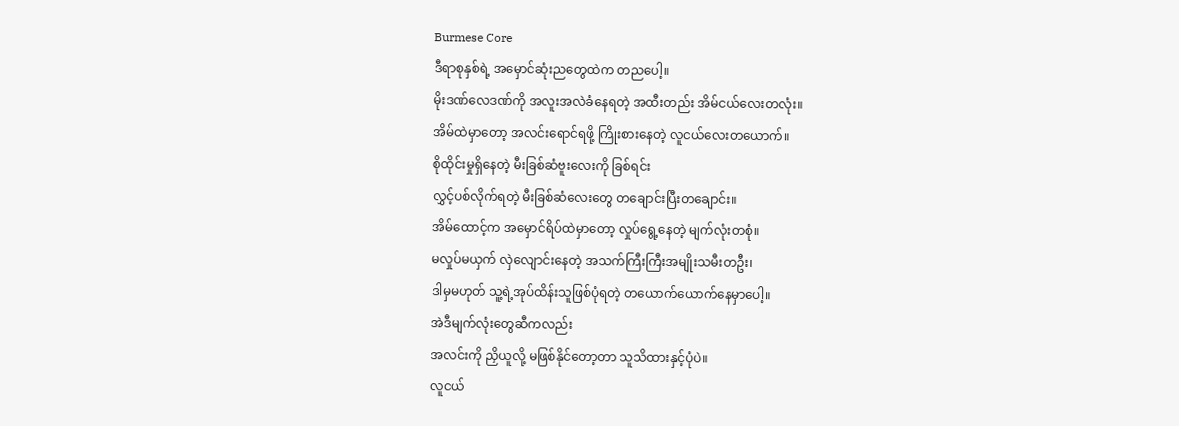Burmese Core
ဒီရာစုနှစ်ရဲ့ အမှောင်ဆုံးညတွေထဲက တညပေါ့။
မိုးဒဏ်လေဒဏ်ကို အလူးအလဲခံနေရတဲ့ အထီးတည်း အိမ်ငယ်လေးတလုံး။
အိမ်ထဲမှာတော့ အလင်းရောင်ရဖို့ ကြိုးစားနေတဲ့ လူငယ်လေးတယောက်။
စိုထိုင်းမှုရှိနေတဲ့ မီးခြစ်ဆံဗူးလေးကို ခြစ်ရင်း
လွှင့်ပစ်လိုက်ရတဲ့ မီးခြစ်ဆံလေးတွေ တချောင်းပြီးတချောင်း။
အိမ်ထောင့်က အမှောင်ရိပ်ထဲမှာတော့ လှုပ်ရွေ့နေတဲ့ မျက်လုံးတစုံ။
မလှုပ်မယှက် လှဲလျောင်းနေတဲ့ အသက်ကြီးကြီးအမျိုးသမီးတဦး၊
ဒါမှမဟုတ် သူ့ရဲ့အုပ်ထိန်းသူဖြစ်ပုံရတဲ့ တယောက်ယောက်နေမှာပေါ့။
အဲဒီမျက်လုံးတွေဆီကလည်း
အလင်းကို ညှိယူလို့ မဖြစ်နိုင်တော့တာ သူသိထားနှင့်ပုံပဲ။
လူငယ်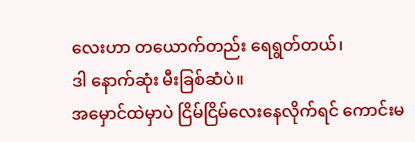လေးဟာ တယောက်တည်း ရေရွတ်တယ်၊
ဒါ နောက်ဆုံး မီးခြစ်ဆံပဲ။
အမှောင်ထဲမှာပဲ ငြိမ်ငြိမ်လေးနေလိုက်ရင် ကောင်းမ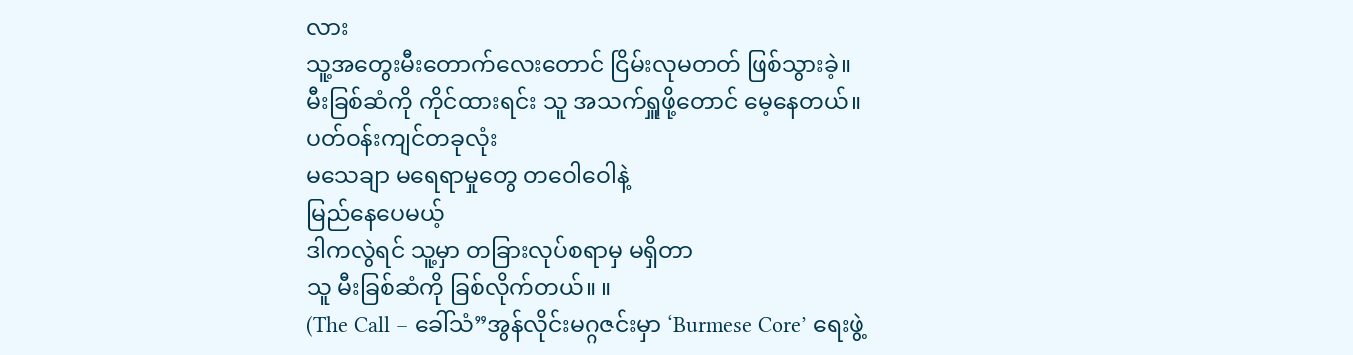လား
သူ့အတွေးမီးတောက်လေးတောင် ငြိမ်းလုမတတ် ဖြစ်သွားခဲ့။
မီးခြစ်ဆံကို ကိုင်ထားရင်း သူ အသက်ရှူဖို့တောင် မေ့နေတယ်။
ပတ်ဝန်းကျင်တခုလုံး
မသေချာ မရေရာမှုတွေ တဝေါဝေါနဲ့
မြည်နေပေမယ့်
ဒါကလွဲရင် သူ့မှာ တခြားလုပ်စရာမှ မရှိတာ
သူ မီးခြစ်ဆံကို ခြစ်လိုက်တယ်။ ။
(The Call – ခေါ်သံ”အွန်လိုင်းမဂ္ဂဇင်းမှာ ‘Burmese Core’ ရေးဖွဲ့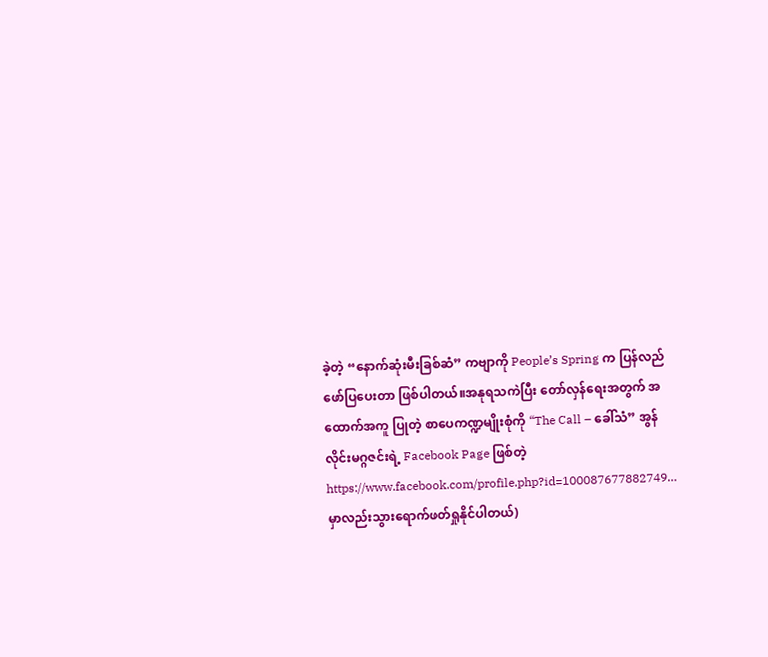ခဲ့တဲ့ “နောက်ဆုံးမီးခြစ်ဆံ” ကဗျာကို People’s Spring က ပြန်လည်ဖော်ပြပေးတာ ဖြစ်ပါတယ်။အနုရသကဲပြီး တော်လှန်ရေးအတွက် အထောက်အကူ ပြုတဲ့ စာပေကဏ္ဍမျိုးစုံကို “The Call – ခေါ်သံ” အွန်လိုင်းမဂ္ဂဇင်းရဲ့ Facebook Page ဖြစ်တဲ့ https://www.facebook.com/profile.php?id=100087677882749… မှာလည်းသွားရောက်ဖတ်ရှုနိုင်ပါတယ်)